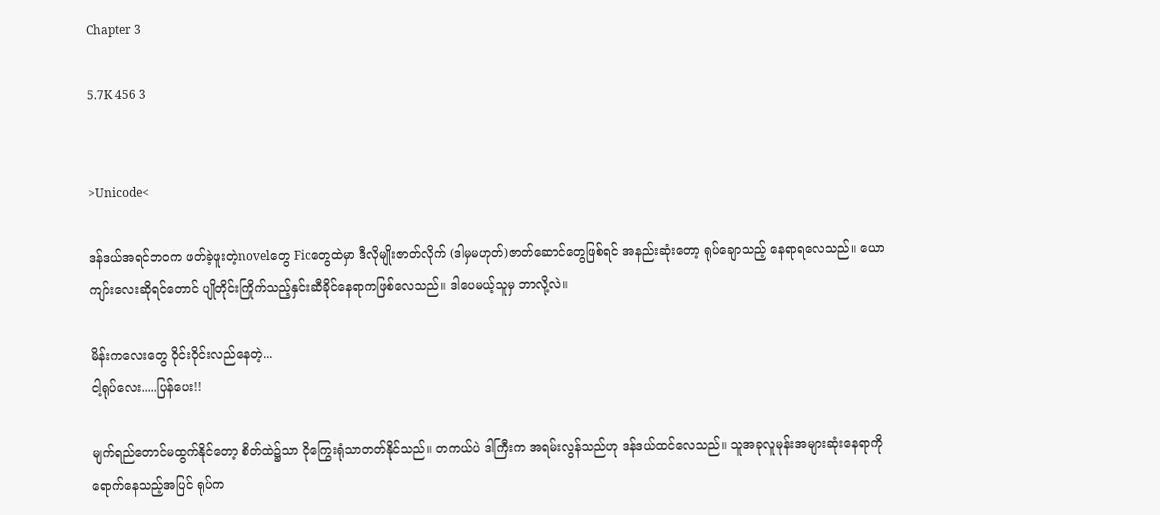Chapter 3

5.7K 456 3


>Unicode<

ဒန်ဒယ်အရင်ဘဝက ဖတ်ခဲ့ဖူးတဲ့novelတွေ Ficတွေထဲမှာ ဒီလိုမျိုးဇာတ်လိုက် (ဒါမှမဟုတ်)ဇာတ်ဆောင်တွေဖြစ်ရင် အနည်းဆုံးတော့ ရုပ်ချောသည့် နေရာရလေသည်။ ယောကျာ်းလေးဆိုရင်တောင် ပျိုတိုင်းကြိုက်သည့်နှင်းဆီခိုင်နေရာကဖြစ်လေသည်။ ဒါပေမယ့်သူမှ ဘာလို့လဲ။

မိန်းကလေးတွေ ဝိုင်းဝိုင်းလည်နေတဲ့...
ငါ့ရုပ်လေး.....ပြန်ပေး!!

မျက်ရည်တောင်မထွက်နိုင်တော့ စိတ်ထဲ၌သာ ငိုကြွေးရုံသာတတ်နိုင်သည်။ တကယ်ပဲ ဒါကြီးက အရမ်းလွန်သည်ဟု ဒန်ဒယ်ထင်လေသည်။ သူအခုလူမုန်းအများဆုံးနေရာကို ရောက်နေသည့်အပြင် ရုပ်က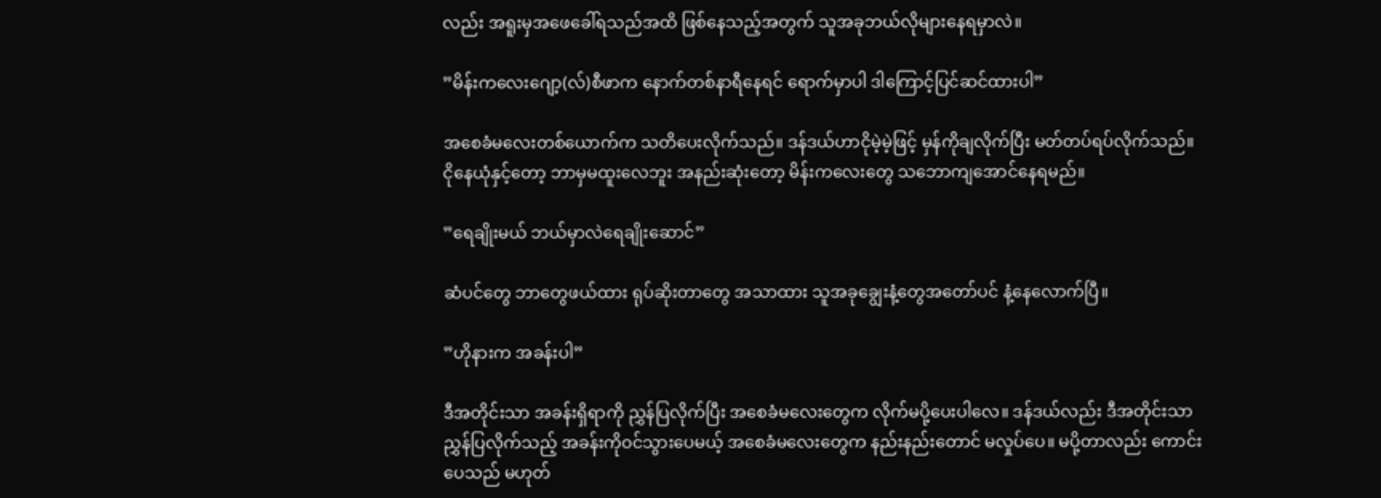လည်း အရူးမှအဖေခေါ်ရသည်အထိ ဖြစ်နေသည့်အတွက် သူအခုဘယ်လိုများနေရမှာလဲ။

”မိန်းကလေးဂျော့(လ်)စီဖာက နောက်တစ်နာရီနေရင် ရောက်မှာပါ ဒါကြောင့်ပြင်ဆင်ထားပါ”

အစေခံမလေးတစ်ယောက်က သတိပေးလိုက်သည်။ ဒန်ဒယ်ဟာငိုမဲ့မဲ့ဖြင့် မှန်ကိုချလိုက်ပြီး မတ်တပ်ရပ်လိုက်သည်။ ငိုနေယုံနှင့်တော့ ဘာမှမထူးလေဘူး အနည်းဆုံးတော့ မိန်းကလေးတွေ သဘောကျအောင်နေရမည်။

”ရေချိုးမယ် ဘယ်မှာလဲရေချိုးဆောင်”

ဆံပင်တွေ ဘာတွေဖယ်ထား ရုပ်ဆိုးတာတွေ အသာထား သူအခုချွေးနံ့တွေအတော်ပင် နံ့နေလောက်ပြီ။

”ဟိုနားက အခန်းပါ”

ဒီအတိုင်းသာ အခန်းရှိရာကို ညွှန်ပြလိုက်ပြီး အစေခံမလေးတွေက လိုက်မပို့ပေးပါလေ။ ဒန်ဒယ်လည်း ဒီအတိုင်းသာ ညွှန်ပြလိုက်သည့် အခန်းကိုဝင်သွားပေမယ့် အစေခံမလေးတွေက နည်းနည်းတောင် မလှုပ်ပေ။ မပို့တာလည်း ကောင်းပေသည် မဟုတ်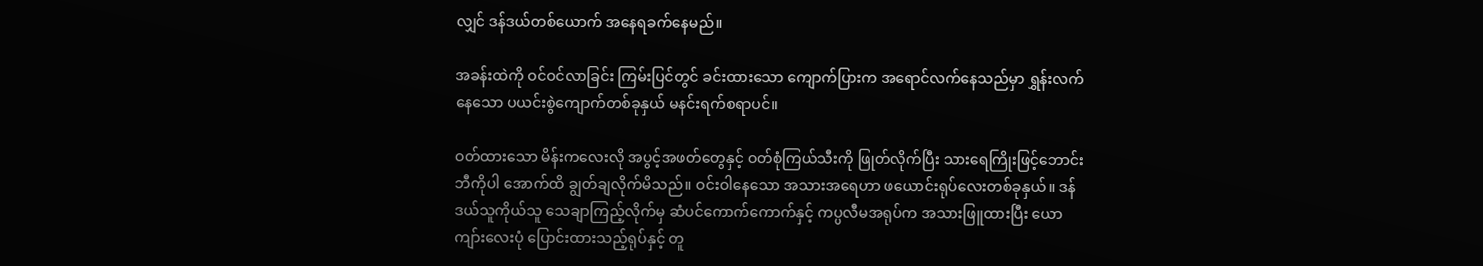လျှင် ဒန်ဒယ်တစ်ယောက် အနေရခက်နေမည်။

အခန်းထဲကို ဝင်ဝင်လာခြင်း ကြမ်းပြင်တွင် ခင်းထားသော ကျောက်ပြားက အရောင်လက်နေသည်မှာ ရွှန်းလက်နေသော ပယင်းစွဲကျောက်တစ်ခုနှယ် မနင်းရက်စရာပင်။

ဝတ်ထားသော မိန်းကလေးလို အပွင့်အဖတ်တွေနှင့် ဝတ်စုံကြယ်သီးကို ဖြုတ်လိုက်ပြီး သားရေကြိုးဖြင့်ဘောင်းဘီကိုပါ အောက်ထိ ချွတ်ချလိုက်မိသည်။ ဝင်းဝါနေသော အသားအရေဟာ ဖယောင်းရုပ်လေးတစ်ခုနှယ်။ ဒန်ဒယ်သူကိုယ်သူ သေချာကြည့်လိုက်မှ ဆံပင်ကောက်ကောက်နှင့် ကပ္ပလီမအရုပ်က အသားဖြူထားပြီး ယောကျာ်းလေးပုံ ပြောင်းထားသည့်ရုပ်နှင့် တူ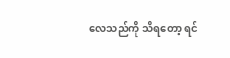လေသည်ကို သိရတော့ ရင်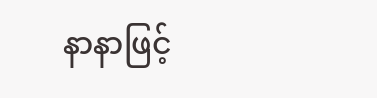နာနာဖြင့်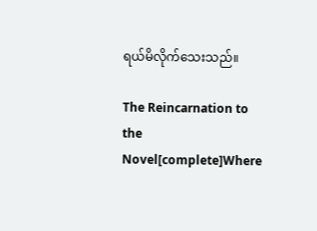ရယ်မိလိုက်သေးသည်။

The Reincarnation to the Novel[complete]Where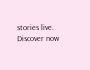stories live. Discover now